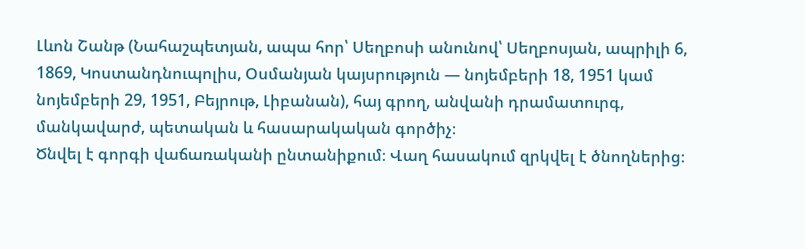Լևոն Շանթ (Նահաշպետյան, ապա հոր՝ Սեղբոսի անունով՝ Սեղբոսյան, ապրիլի 6, 1869, Կոստանդնուպոլիս, Օսմանյան կայսրություն — նոյեմբերի 18, 1951 կամ նոյեմբերի 29, 1951, Բեյրութ, Լիբանան), հայ գրող, անվանի դրամատուրգ, մանկավարժ, պետական և հասարակական գործիչ։
Ծնվել է գորգի վաճառականի ընտանիքում։ Վաղ հասակում զրկվել է ծնողներից։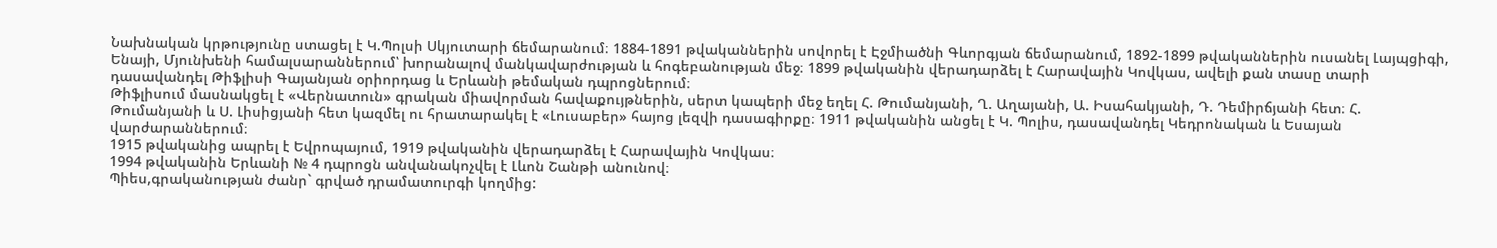Նախնական կրթությունը ստացել է Կ.Պոլսի Սկյուտարի ճեմարանում։ 1884-1891 թվականներին սովորել է Էջմիածնի Գևորգյան ճեմարանում, 1892-1899 թվականներին ուսանել Լայպցիգի, Ենայի, Մյունխենի համալսարաններում՝ խորանալով մանկավարժության և հոգեբանության մեջ։ 1899 թվականին վերադարձել է Հարավային Կովկաս, ավելի քան տասը տարի դասավանդել Թիֆլիսի Գայանյան օրիորդաց և Երևանի թեմական դպրոցներում։
Թիֆլիսում մասնակցել է «Վերնատուն» գրական միավորման հավաքույթներին, սերտ կապերի մեջ եղել Հ. Թումանյանի, Ղ. Աղայանի, Ա. Իսահակյանի, Դ. Դեմիրճյանի հետ։ Հ. Թումանյանի և Ս. Լիսիցյանի հետ կազմել ու հրատարակել է «Լուսաբեր» հայոց լեզվի դասագիրքը։ 1911 թվականին անցել է Կ. Պոլիս, դասավանդել Կեդրոնական և Եսայան վարժարաններում։
1915 թվականից ապրել է Եվրոպայում, 1919 թվականին վերադարձել է Հարավային Կովկաս։
1994 թվականին Երևանի № 4 դպրոցն անվանակոչվել է Լևոն Շանթի անունով։
Պիես,գրականության ժանր` գրված դրամատուրգի կողմից: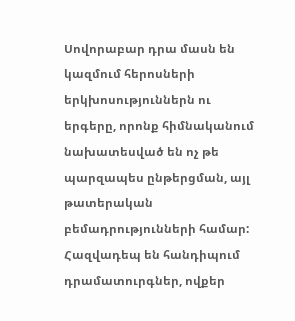Սովորաբար դրա մասն են կազմում հերոսների երկխոսություններն ու երգերը, որոնք հիմնականում նախատեսված են ոչ թե պարզապես ընթերցման, այլ թատերական բեմադրությունների համար: Հազվադեպ են հանդիպում դրամատուրգներ, ովքեր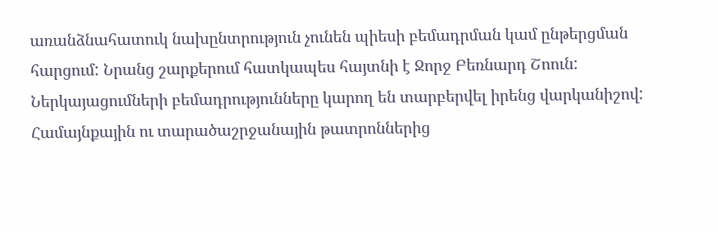առանձնահատուկ նախընտրություն չունեն պիեսի բեմադրման կամ ընթերցման հարցում: Նրանց շարքերում հատկապես հայտնի է Ջորջ Բեռնարդ Շոուն: Ներկայացումների բեմադրությունները կարող են տարբերվել իրենց վարկանիշով: Համայնքային ու տարածաշրջանային թատրոններից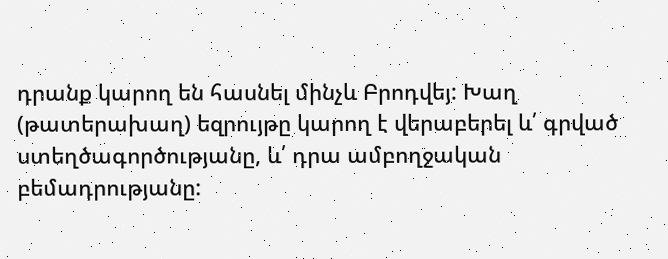դրանք կարող են հասնել մինչև Բրոդվեյ: Խաղ (թատերախաղ) եզրույթը կարող է վերաբերել և՛ գրված ստեղծագործությանը, և՛ դրա ամբողջական բեմադրությանը: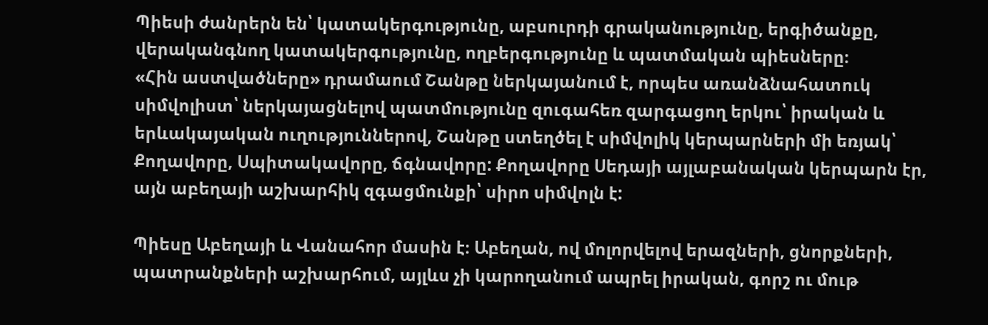Պիեսի ժանրերն են՝ կատակերգությունը, աբսուրդի գրականությունը, երգիծանքը, վերականգնող կատակերգությունը, ողբերգությունը և պատմական պիեսները։
«Հին աստվածները» դրամաում Շանթը ներկայանում է, որպես առանձնահատուկ սիմվոլիստ՝ ներկայացնելով պատմությունը զուգահեռ զարգացող երկու՝ իրական և երևակայական ուղություններով, Շանթը ստեղծել է սիմվոլիկ կերպարների մի եռյակ՝ Քողավորը, Սպիտակավորը, ճգնավորը: Քողավորը Սեդայի այլաբանական կերպարն էր, այն աբեղայի աշխարհիկ զգացմունքի՝ սիրո սիմվոլն է:

Պիեսը Աբեղայի և Վանահոր մասին է։ Աբեղան, ով մոլորվելով երազների, ցնորքների, պատրանքների աշխարհում, այլևս չի կարողանում ապրել իրական, գորշ ու մութ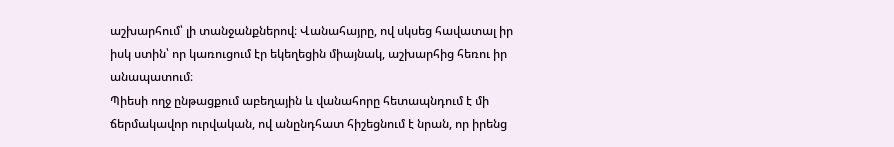աշխարհում՝ լի տանջանքներով։ Վանահայրը, ով սկսեց հավատալ իր իսկ ստին՝ որ կառուցում էր եկեղեցին միայնակ, աշխարհից հեռու իր անապատում։
Պիեսի ողջ ընթացքում աբեղային և վանահորը հետապնդում է մի ճերմակավոր ուրվական, ով անընդհատ հիշեցնում է նրան, որ իրենց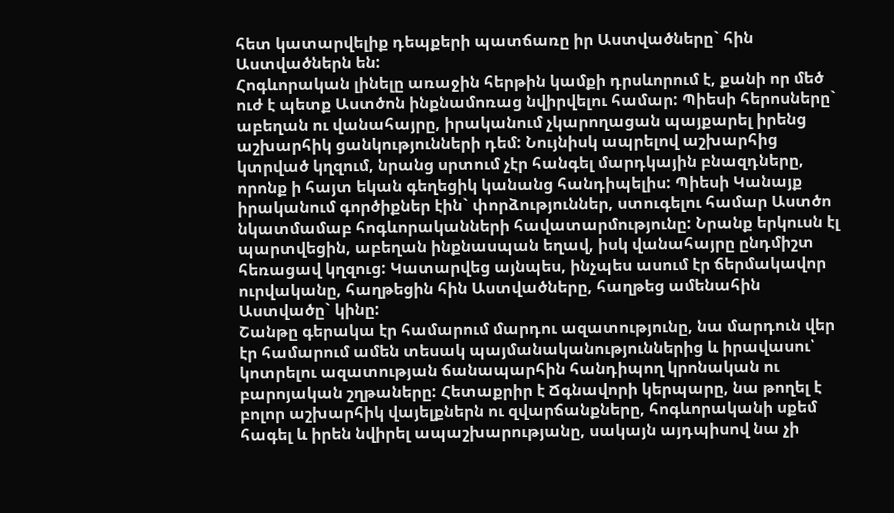հետ կատարվելիք դեպքերի պատճառը իր Աստվածները` հին Աստվածներն են:
Հոգևորական լինելը առաջին հերթին կամքի դրսևորում է, քանի որ մեծ ուժ է պետք Աստծոն ինքնամոռաց նվիրվելու համար: Պիեսի հերոսները` աբեղան ու վանահայրը, իրականում չկարողացան պայքարել իրենց աշխարհիկ ցանկությունների դեմ: Նույնիսկ ապրելով աշխարհից կտրված կղզում, նրանց սրտում չէր հանգել մարդկային բնազդները, որոնք ի հայտ եկան գեղեցիկ կանանց հանդիպելիս: Պիեսի Կանայք իրականում գործիքներ էին` փորձություններ, ստուգելու համար Աստծո նկատմամաբ հոգևորականների հավատարմությունը: Նրանք երկուսն էլ պարտվեցին, աբեղան ինքնասպան եղավ, իսկ վանահայրը ընդմիշտ հեռացավ կղզուց: Կատարվեց այնպես, ինչպես ասում էր ճերմակավոր ուրվականը, հաղթեցին հին Աստվածները, հաղթեց ամենահին Աստվածը` կինը:
Շանթը գերակա էր համարում մարդու ազատությունը, նա մարդուն վեր էր համարում ամեն տեսակ պայմանականություններից և իրավասու՝ կոտրելու ազատության ճանապարհին հանդիպող կրոնական ու բարոյական շղթաները: Հետաքրիր է Ճգնավորի կերպարը, նա թողել է բոլոր աշխարհիկ վայելքներն ու զվարճանքները, հոգևորականի սքեմ հագել և իրեն նվիրել ապաշխարությանը, սակայն այդպիսով նա չի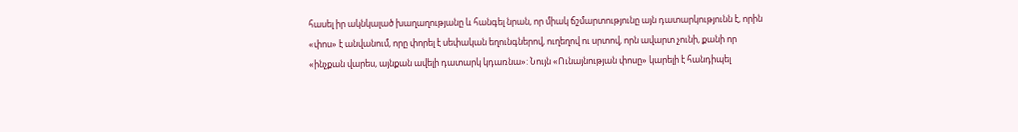հասել իր ակնկալած խաղաղությանը և հանգել նրան, որ միակ ճշմարտությունը այն դատարկությունն է, որին «փոս» է անվանում, որը փորել է սեփական եղունգներով, ուղեղով ու սրտով, որն ավարտ չունի, քանի որ «ինչքան վարես, այնքան ավելի դատարկ կդառնա»: Նույն «Ունայնության փոսը» կարելի է հանդիպել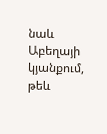նաև Աբեղայի կյանքում, թեև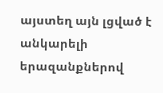այստեղ այն լցված է անկարելի երազանքներով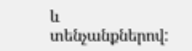և տենչանքներով: